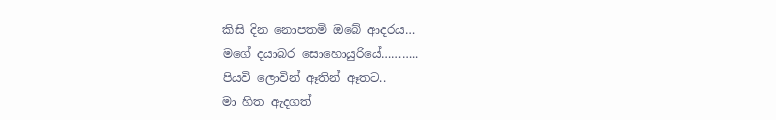කිසි දින නොපතමි ඔබේ ආදරය…
මගේ දයාබර සොහොයුරියේ………..
පියවි ලොවින් ඈතින් ඈතට..
මා හිත ඇදගත්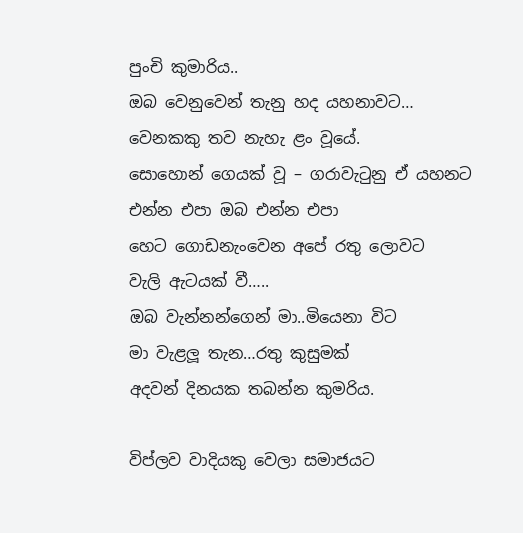පුංචි කුමාරිය..
ඔබ වෙනුවෙන් තැනු හද යහනාවට…
වෙනකකු තව නැහැ ළං වූයේ.
සොහොන් ගෙයක් වූ – ගරාවැටුනු ඒ යහනට
එන්න එපා ඔබ එන්න එපා
හෙට ගොඩනැංවෙන අපේ රතු ලොවට
වැලි ඇටයක් වී…..
ඔබ වැන්නන්ගෙන් මා..මියෙනා විට
මා වැළලූ තැන…රතු කුසුමක්
අදවන් දිනයක තබන්න කුමරිය.

විප්ලව වාදියකු වෙලා සමාජයට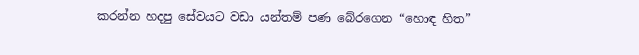කරන්න හදපු සේවයට වඩා යන්තම් පණ බේරගෙන “හොඳ හිත”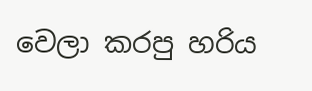වෙලා කරපු හරිය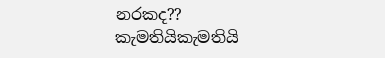නරකද??
කැමතියිකැමතියි